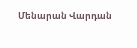Մենարան Վարդան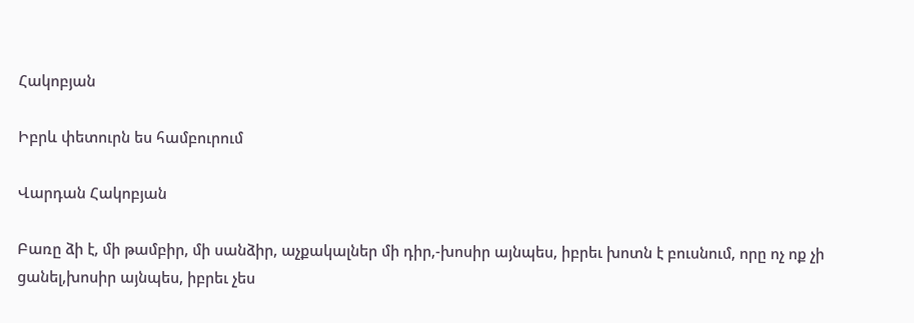Հակոբյան

Իբրև փետուրն ես համբուրում

Վարդան Հակոբյան

Բառը ձի է, մի թամբիր, մի սանձիր, աչքակալներ մի դիր,-խոսիր այնպես, իբրեւ խոտն է բուսնում, որը ոչ ոք չի ցանել,խոսիր այնպես, իբրեւ չես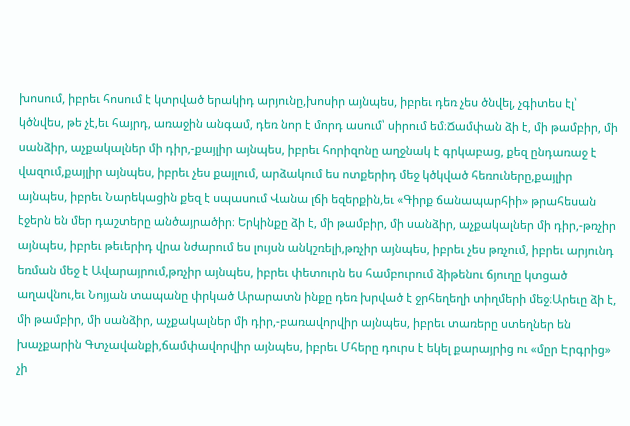խոսում, իբրեւ հոսում է կտրված երակիդ արյունը,խոսիր այնպես, իբրեւ դեռ չես ծնվել, չգիտես էլ՝ կծնվես, թե չէ,եւ հայրդ, առաջին անգամ, դեռ նոր է մորդ ասում՝ սիրում եմ։Ճամփան ձի է, մի թամբիր, մի սանձիր, աչքակալներ մի դիր,-քայլիր այնպես, իբրեւ հորիզոնը աղջնակ է գրկաբաց, քեզ ընդառաջ է վազում,քայլիր այնպես, իբրեւ չես քայլում, արձակում ես ոտքերիդ մեջ կծկված հեռուները,քայլիր այնպես, իբրեւ Նարեկացին քեզ է սպասում Վանա լճի եզերքին,եւ «Գիրք ճանապարհիի» թրահեսան էջերն են մեր դաշտերը անծայրածիր։ Երկինքը ձի է, մի թամբիր, մի սանձիր, աչքակալներ մի դիր,-թռչիր այնպես, իբրեւ թեւերիդ վրա նժարում ես լույսն անկշռելի,թռչիր այնպես, իբրեւ չես թռչում, իբրեւ արյունդ եռման մեջ է Ավարայրում,թռչիր այնպես, իբրեւ փետուրն ես համբուրում ձիթենու ճյուղը կտցած աղավնու,եւ Նոյյան տապանը փրկած Արարատն ինքը դեռ խրված է ջրհեղեղի տիղմերի մեջ։Արեւը ձի է, մի թամբիր, մի սանձիր, աչքակալներ մի դիր,-բառավորվիր այնպես, իբրեւ տառերը ստեղներ են խաչքարին Գտչավանքի,ճամփավորվիր այնպես, իբրեւ Մհերը դուրս է եկել քարայրից ու «մըր Էրգրից» չի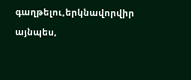գաղթելու,երկնավորվիր այնպես,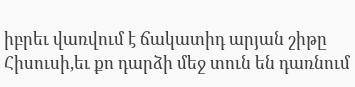իբրեւ վառվում է ճակատիդ արյան շիթը Հիսուսի,եւ քո դարձի մեջ տուն են դառնում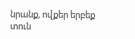նրանք, ովքեր երբեք տուն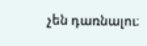չեն դառնալու։